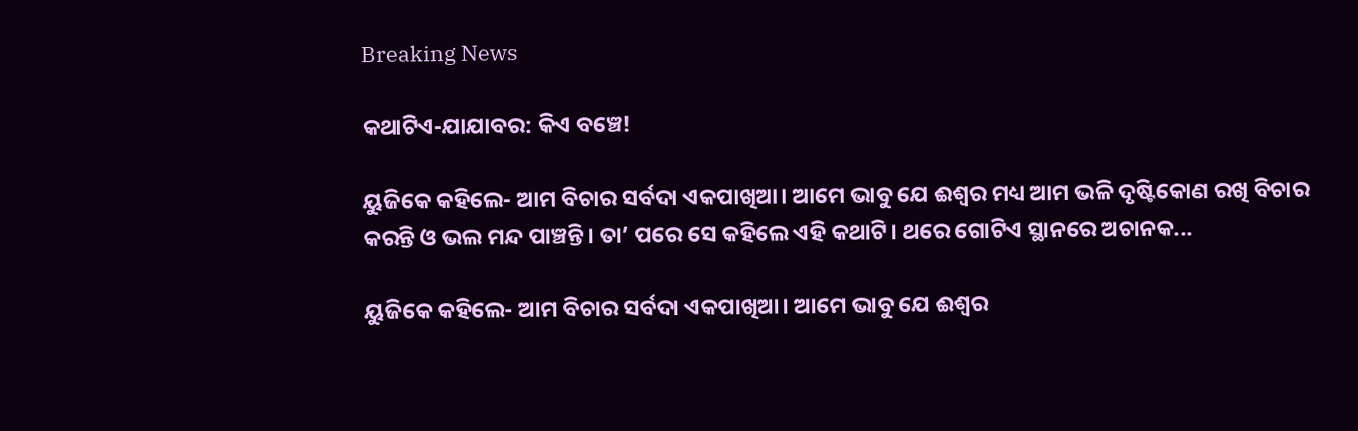Breaking News

କଥାଟିଏ-ଯାଯାବର: କିଏ ବଞ୍ଚେ!

ୟୁଜିକେ କହିଲେ- ଆମ ବିଚାର ସର୍ବଦା ଏକପାଖିଆ। ଆମେ ଭାବୁ ଯେ ଈଶ୍ବର ମଧ୍ୟ ଆମ ଭଳି ଦୃଷ୍ଟିକୋଣ ରଖି ବିଚାର କରନ୍ତି ଓ ଭଲ ମନ୍ଦ ପାଞ୍ଚନ୍ତି। ତା’ ପରେ ସେ କହିଲେ ଏହି କଥାଟି। ଥରେ ଗୋଟିଏ ସ୍ଥାନରେ ଅଚାନକ...

ୟୁଜିକେ କହିଲେ- ଆମ ବିଚାର ସର୍ବଦା ଏକପାଖିଆ। ଆମେ ଭାବୁ ଯେ ଈଶ୍ବର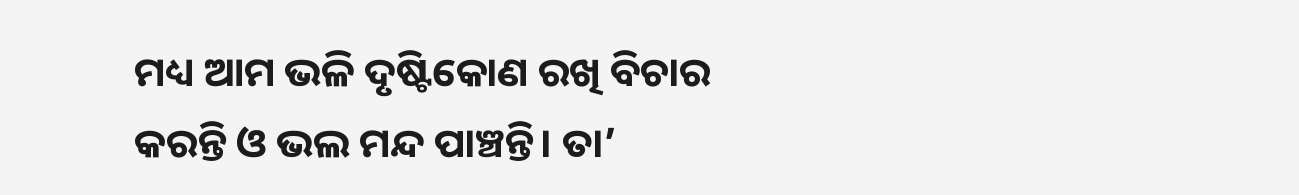ମଧ୍ୟ ଆମ ଭଳି ଦୃଷ୍ଟିକୋଣ ରଖି ବିଚାର କରନ୍ତି ଓ ଭଲ ମନ୍ଦ ପାଞ୍ଚନ୍ତି। ତା’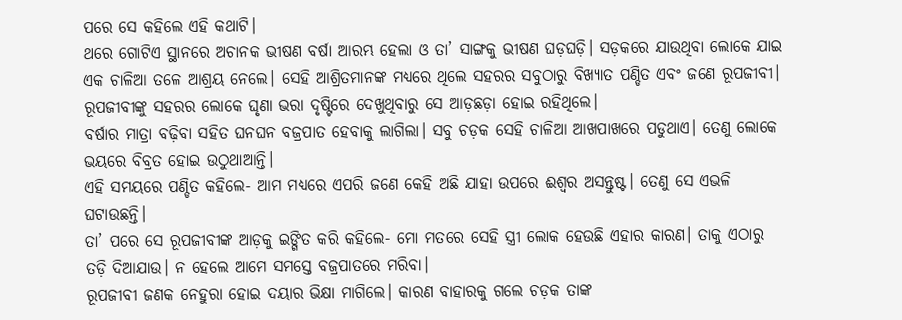ପରେ ସେ କହିଲେ ଏହି କଥାଟି।
ଥରେ ଗୋଟିଏ ସ୍ଥାନରେ ଅଚାନକ ଭୀଷଣ ବର୍ଷା ଆରମ୍ଭ ହେଲା ଓ ତା’ ସାଙ୍ଗକୁ ଭୀଷଣ ଘଡ଼ଘଡ଼ି। ସଡ଼କରେ ଯାଉଥିବା ଲୋକେ ଯାଇ ଏକ ଚାଳିଆ ତଳେ ଆଶ୍ରୟ ନେଲେ। ସେହି ଆଶ୍ରିତମାନଙ୍କ ମଧ୍ୟରେ ଥିଲେ ସହରର ସବୁଠାରୁ ବିଖ୍ୟାତ ପଣ୍ଡିତ ଏବଂ ଜଣେ ରୂପଜୀବୀ। ରୂପଜୀବୀଙ୍କୁ ସହରର ଲୋକେ ଘୃଣା ଭରା ଦୃଷ୍ଟିରେ ଦେଖୁଥିବାରୁ ସେ ଆଡ଼ଛଡ଼ା ହୋଇ ରହିଥିଲେ।
ବର୍ଷାର ମାତ୍ରା ବଢ଼ିବା ସହିତ ଘନଘନ ବଜ୍ରପାତ ହେବାକୁ ଲାଗିଲା। ସବୁ ଚଡ଼କ ସେହି ଚାଳିଆ ଆଖପାଖରେ ପଡୁଥାଏ। ତେଣୁ ଲୋକେ ଭୟରେ ବିବ୍ରତ ହୋଇ ଉଠୁଥାଆନ୍ତି।
ଏହି ସମୟରେ ପଣ୍ଡିତ କହିଲେ- ଆମ ମଧ୍ୟରେ ଏପରି ଜଣେ କେହି ଅଛି ଯାହା ଉପରେ ଈଶ୍ବର ଅସନ୍ତୁଷ୍ଟ। ତେଣୁ ସେ ଏଭଳି ଘଟାଉଛନ୍ତି।
ତା’ ପରେ ସେ ରୂପଜୀବୀଙ୍କ ଆଡ଼କୁ ଇଙ୍ଗିତ କରି କହିଲେ- ମୋ ମତରେ ସେହି ସ୍ତ୍ରୀ ଲୋକ ହେଉଛି ଏହାର କାରଣ। ତାକୁ ଏଠାରୁ ତଡ଼ି ଦିଆଯାଉ। ନ ହେଲେ ଆମେ ସମସ୍ତେ ବଜ୍ରପାତରେ ମରିବା।
ରୂପଜୀବୀ ଜଣକ ନେହୁରା ହୋଇ ଦୟାର ଭିକ୍ଷା ମାଗିଲେ। କାରଣ ବାହାରକୁ ଗଲେ ଚଡ଼କ ତାଙ୍କ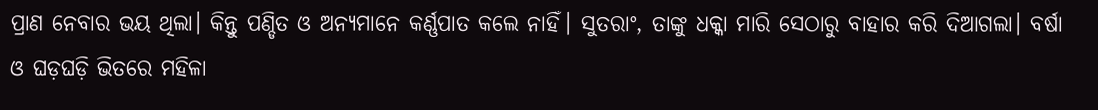ପ୍ରାଣ ନେବାର ଭୟ ଥିଲା। କିନ୍ତୁ ପଣ୍ଡିତ ଓ ଅନ୍ୟମାନେ କର୍ଣ୍ଣପାତ କଲେ ନାହିଁ। ସୁତରାଂ, ତାଙ୍କୁ ଧକ୍କା ମାରି ସେଠାରୁ ବାହାର କରି ଦିଆଗଲା‌। ବର୍ଷା ଓ ଘଡ଼ଘଡ଼ି ଭିତରେ ମହିଳା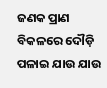ଜଣକ ପ୍ରାଣ ବିକଳରେ ଦୌଡ଼ି ପଳାଇ ଯାଉ ଯାଉ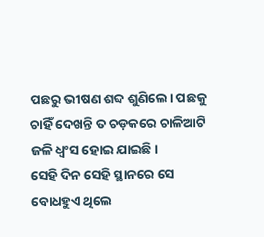ପଛରୁ ଭୀଷଣ ଶବ୍ଦ ଶୁଣିଲେ। ପଛକୁ ଚାହିଁ ଦେଖନ୍ତି ତ ଚଡ଼କରେ ଚାଳିଆଟି ଜଳି ଧ୍ବଂସ ହୋଇ ଯାଇଛି।
ସେହି ଦିନ ସେହି ସ୍ଥାନରେ ସେ ବୋଧହୁଏ ଥିଲେ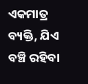ଏକମାତ୍ର ବ୍ୟକ୍ତି, ଯିଏ ବଞ୍ଚି ରହିବା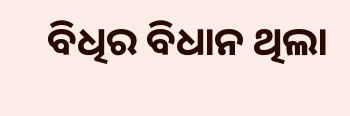ବିଧିର ବିଧାନ ଥିଲା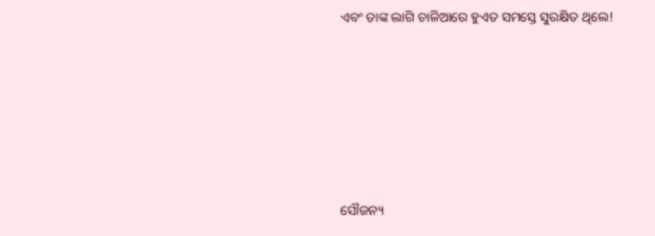ଏବଂ ତାଙ୍କ ଲାଗି ଚାଳିଆରେ ହୁଏତ ସମସ୍ତେ ସୁରକ୍ଷିତ ଥିଲେ!









ସୌଜନ୍ୟ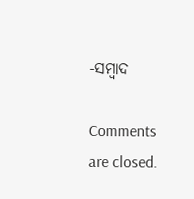-ସମ୍ୱାଦ

Comments are closed.